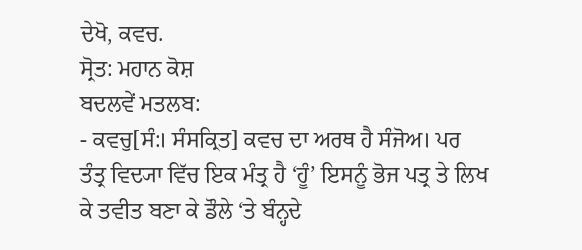ਦੇਖੋ, ਕਵਚ.
ਸ੍ਰੋਤ: ਮਹਾਨ ਕੋਸ਼
ਬਦਲਵੇਂ ਮਤਲਬ:
- ਕਵਚੁ[ਸੰ:। ਸੰਸਕ੍ਰਿਤ] ਕਵਚ ਦਾ ਅਰਥ ਹੈ ਸੰਜੋਅ। ਪਰ ਤੰਤ੍ਰ ਵਿਦ੍ਯਾ ਵਿੱਚ ਇਕ ਮੰਤ੍ਰ ਹੈ ‘ਹੂੰ’ ਇਸਨੂੰ ਭੋਜ ਪਤ੍ਰ ਤੇ ਲਿਖ ਕੇ ਤਵੀਤ ਬਣਾ ਕੇ ਡੌਲੇ ‘ਤੇ ਬੰਨ੍ਹਦੇ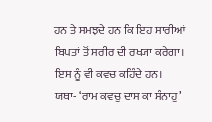ਹਨ ਤੇ ਸਮਝਦੇ ਹਨ ਕਿ ਇਹ ਸਾਰੀਆਂ ਬਿਪਤਾਂ ਤੋਂ ਸਰੀਰ ਦੀ ਰਖ੍ਯਾ ਕਰੇਗਾ। ਇਸ ਨੂੰ ਵੀ ਕਵਚ ਕਹਿੰਦੇ ਹਨ। ਯਥਾ- ‘ਰਾਮ ਕਵਚੁ ਦਾਸ ਕਾ ਸੰਨਾਹੁ’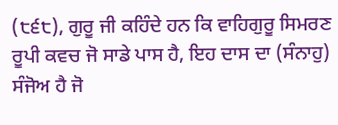(੮੬੮), ਗੁਰੂ ਜੀ ਕਹਿੰਦੇ ਹਨ ਕਿ ਵਾਹਿਗੁਰੂ ਸਿਮਰਣ ਰੂਪੀ ਕਵਚ ਜੋ ਸਾਡੇ ਪਾਸ ਹੈ, ਇਹ ਦਾਸ ਦਾ (ਸੰਨਾਹੁ) ਸੰਜੋਅ ਹੈ ਜੋ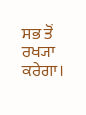ਸਭ ਤੋਂ ਰਖ੍ਯਾ ਕਰੇਗਾ।